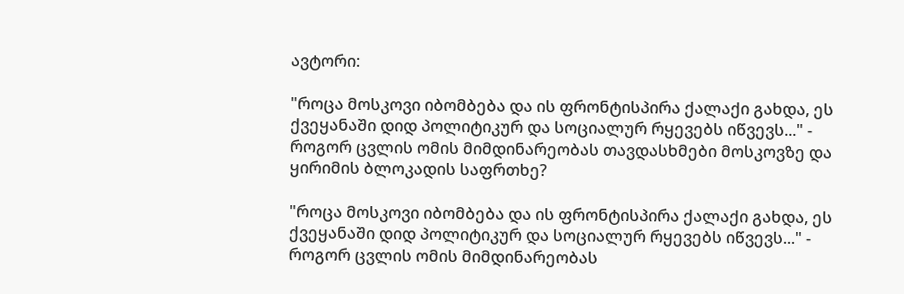ავტორი:

"როცა მოსკოვი იბომბება და ის ფრონტისპირა ქალაქი გახდა, ეს  ქვეყანაში დიდ პოლიტიკურ და სოციალურ რყევებს იწვევს..." - როგორ ცვლის ომის მიმდინარეობას თავდასხმები მოსკოვზე და ყირიმის ბლოკადის საფრთხე?

"როცა მოსკოვი იბომბება და ის ფრონტისპირა ქალაქი გახდა, ეს  ქვეყანაში დიდ პოლიტიკურ და სოციალურ რყევებს იწვევს..." - როგორ ცვლის ომის მიმდინარეობას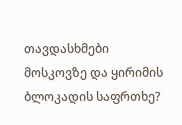თავდასხმები მოსკოვზე და ყირიმის ბლოკადის საფრთხე?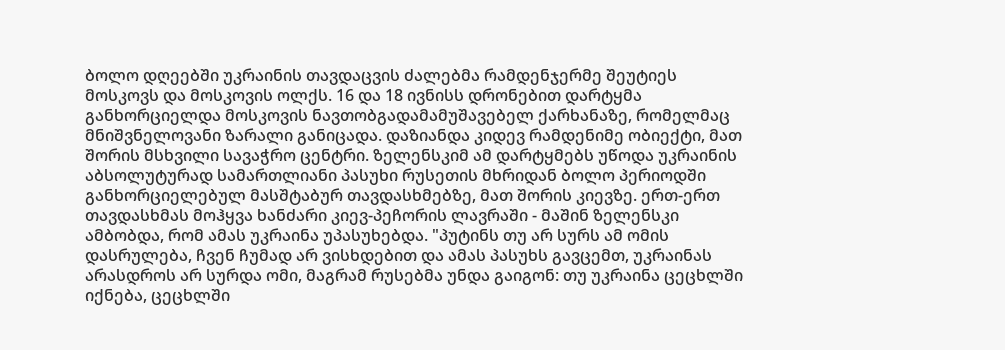ბოლო დღეებში უკრაინის თავდაცვის ძალებმა რამდენჯერმე შეუტიეს მოსკოვს და მოსკოვის ოლქს. 16 და 18 ივნისს დრონებით დარტყმა განხორციელდა მოსკოვის ნავთობგადამამუშავებელ ქარხანაზე, რომელმაც მნიშვნელოვანი ზარალი განიცადა. დაზიანდა კიდევ რამდენიმე ობიექტი, მათ შორის მსხვილი სავაჭრო ცენტრი. ზელენსკიმ ამ დარტყმებს უწოდა უკრაინის აბსოლუტურად სამართლიანი პასუხი რუსეთის მხრიდან ბოლო პერიოდში განხორციელებულ მასშტაბურ თავდასხმებზე, მათ შორის კიევზე. ერთ-ერთ თავდასხმას მოჰყვა ხანძარი კიევ-პეჩორის ლავრაში - მაშინ ზელენსკი ამბობდა, რომ ამას უკრაინა უპასუხებდა. "პუტინს თუ არ სურს ამ ომის დასრულება, ჩვენ ჩუმად არ ვისხდებით და ამას პასუხს გავცემთ, უკრაინას არასდროს არ სურდა ომი, მაგრამ რუსებმა უნდა გაიგონ: თუ უკრაინა ცეცხლში იქნება, ცეცხლში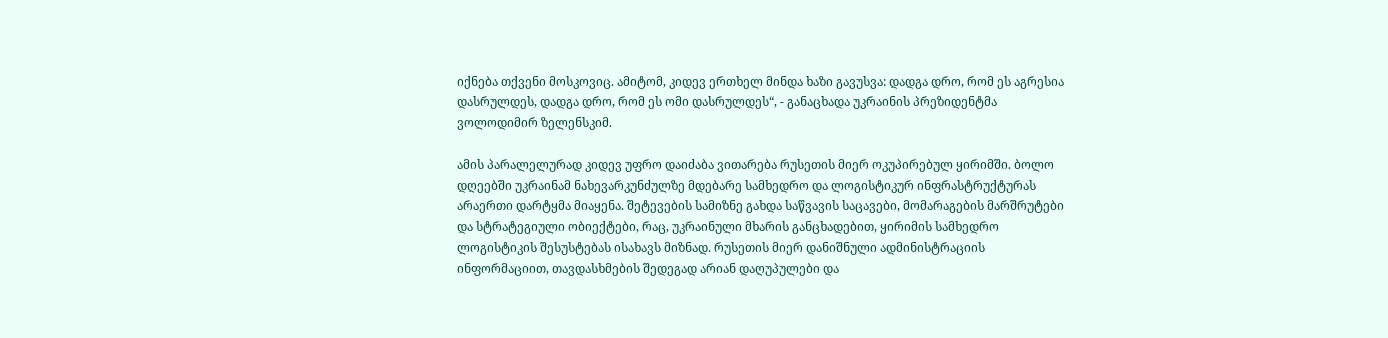იქნება თქვენი მოსკოვიც. ამიტომ, კიდევ ერთხელ მინდა ხაზი გავუსვა: დადგა დრო, რომ ეს აგრესია დასრულდეს, დადგა დრო, რომ ეს ომი დასრულდეს“, - განაცხადა უკრაინის პრეზიდენტმა ვოლოდიმირ ზელენსკიმ.

ამის პარალელურად კიდევ უფრო დაიძაბა ვითარება რუსეთის მიერ ოკუპირებულ ყირიმში. ბოლო დღეებში უკრაინამ ნახევარკუნძულზე მდებარე სამხედრო და ლოგისტიკურ ინფრასტრუქტურას არაერთი დარტყმა მიაყენა. შეტევების სამიზნე გახდა საწვავის საცავები, მომარაგების მარშრუტები და სტრატეგიული ობიექტები, რაც, უკრაინული მხარის განცხადებით, ყირიმის სამხედრო ლოგისტიკის შესუსტებას ისახავს მიზნად. რუსეთის მიერ დანიშნული ადმინისტრაციის ინფორმაციით, თავდასხმების შედეგად არიან დაღუპულები და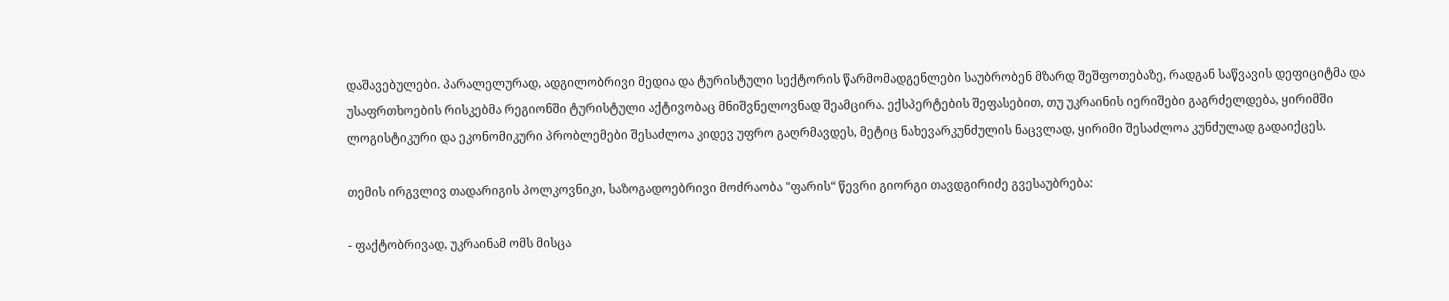დაშავებულები. პარალელურად, ადგილობრივი მედია და ტურისტული სექტორის წარმომადგენლები საუბრობენ მზარდ შეშფოთებაზე, რადგან საწვავის დეფიციტმა და უსაფრთხოების რისკებმა რეგიონში ტურისტული აქტივობაც მნიშვნელოვნად შეამცირა. ექსპერტების შეფასებით, თუ უკრაინის იერიშები გაგრძელდება, ყირიმში ლოგისტიკური და ეკონომიკური პრობლემები შესაძლოა კიდევ უფრო გაღრმავდეს, მეტიც ნახევარკუნძულის ნაცვლად, ყირიმი შესაძლოა კუნძულად გადაიქცეს.

თემის ირგვლივ თადარიგის პოლკოვნიკი, საზოგადოებრივი მოძრაობა "ფარის“ წევრი გიორგი თავდგირიძე გვესაუბრება:

- ფაქტობრივად, უკრაინამ ომს მისცა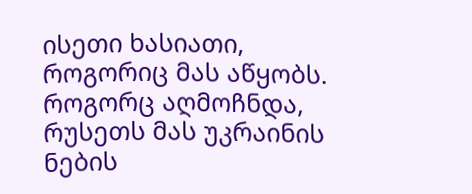ისეთი ხასიათი, როგორიც მას აწყობს. როგორც აღმოჩნდა, რუსეთს მას უკრაინის ნების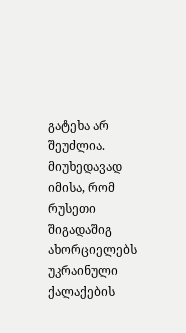გატეხა არ შეუძლია. მიუხედავად იმისა, რომ რუსეთი შიგადაშიგ ახორციელებს უკრაინული ქალაქების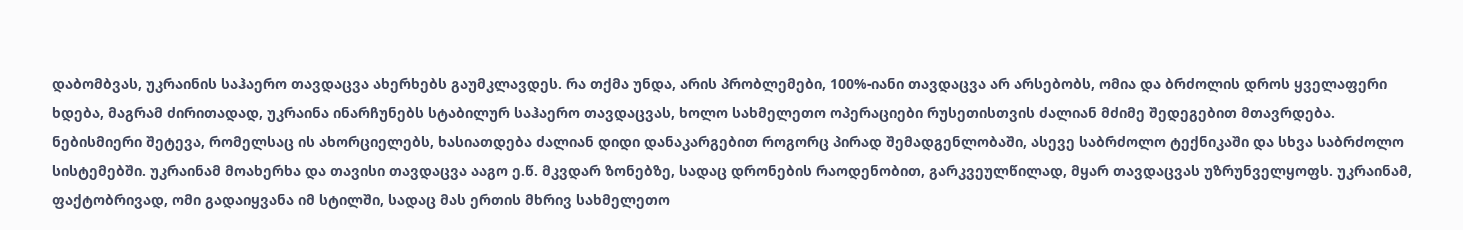დაბომბვას, უკრაინის საჰაერო თავდაცვა ახერხებს გაუმკლავდეს. რა თქმა უნდა, არის პრობლემები, 100%-იანი თავდაცვა არ არსებობს, ომია და ბრძოლის დროს ყველაფერი ხდება, მაგრამ ძირითადად, უკრაინა ინარჩუნებს სტაბილურ საჰაერო თავდაცვას, ხოლო სახმელეთო ოპერაციები რუსეთისთვის ძალიან მძიმე შედეგებით მთავრდება. ნებისმიერი შეტევა, რომელსაც ის ახორციელებს, ხასიათდება ძალიან დიდი დანაკარგებით როგორც პირად შემადგენლობაში, ასევე საბრძოლო ტექნიკაში და სხვა საბრძოლო სისტემებში. უკრაინამ მოახერხა და თავისი თავდაცვა ააგო ე.წ. მკვდარ ზონებზე, სადაც დრონების რაოდენობით, გარკვეულწილად, მყარ თავდაცვას უზრუნველყოფს. უკრაინამ, ფაქტობრივად, ომი გადაიყვანა იმ სტილში, სადაც მას ერთის მხრივ სახმელეთო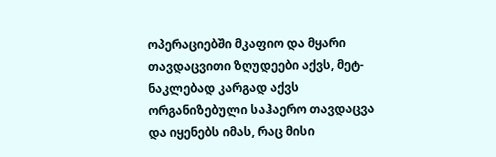ოპერაციებში მკაფიო და მყარი თავდაცვითი ზღუდეები აქვს, მეტ-ნაკლებად კარგად აქვს ორგანიზებული საჰაერო თავდაცვა და იყენებს იმას, რაც მისი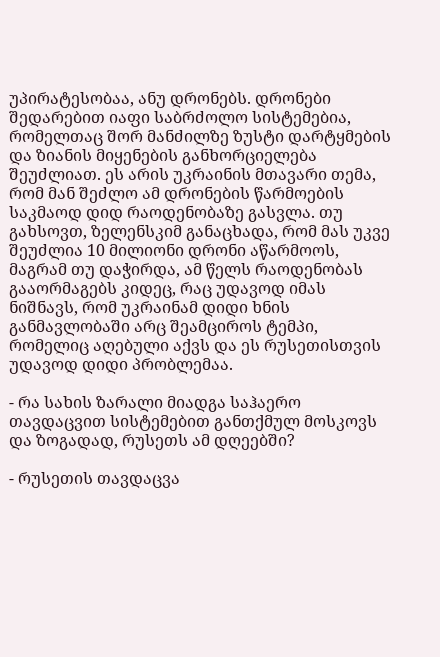უპირატესობაა, ანუ დრონებს. დრონები შედარებით იაფი საბრძოლო სისტემებია, რომელთაც შორ მანძილზე ზუსტი დარტყმების და ზიანის მიყენების განხორციელება შეუძლიათ. ეს არის უკრაინის მთავარი თემა, რომ მან შეძლო ამ დრონების წარმოების საკმაოდ დიდ რაოდენობაზე გასვლა. თუ გახსოვთ, ზელენსკიმ განაცხადა, რომ მას უკვე შეუძლია 10 მილიონი დრონი აწარმოოს, მაგრამ თუ დაჭირდა, ამ წელს რაოდენობას გააორმაგებს კიდეც, რაც უდავოდ იმას ნიშნავს, რომ უკრაინამ დიდი ხნის განმავლობაში არც შეამციროს ტემპი, რომელიც აღებული აქვს და ეს რუსეთისთვის უდავოდ დიდი პრობლემაა.

- რა სახის ზარალი მიადგა საჰაერო თავდაცვით სისტემებით განთქმულ მოსკოვს და ზოგადად, რუსეთს ამ დღეებში?

- რუსეთის თავდაცვა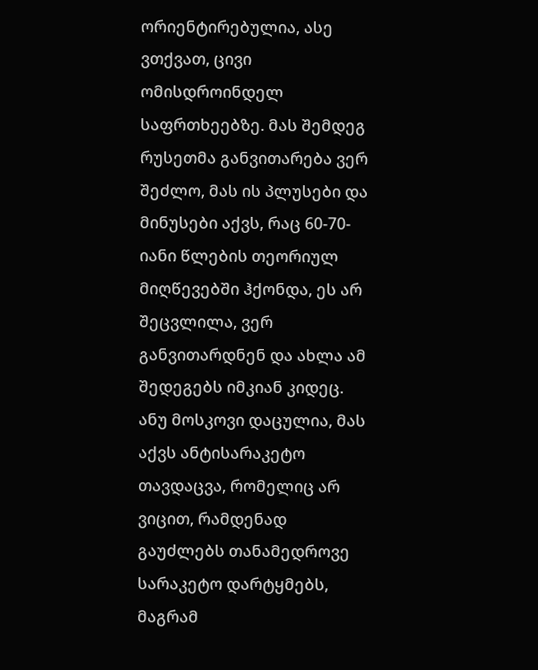ორიენტირებულია, ასე ვთქვათ, ცივი ომისდროინდელ საფრთხეებზე. მას შემდეგ რუსეთმა განვითარება ვერ შეძლო, მას ის პლუსები და მინუსები აქვს, რაც 60-70-იანი წლების თეორიულ მიღწევებში ჰქონდა, ეს არ შეცვლილა, ვერ განვითარდნენ და ახლა ამ შედეგებს იმკიან კიდეც. ანუ მოსკოვი დაცულია, მას აქვს ანტისარაკეტო თავდაცვა, რომელიც არ ვიცით, რამდენად გაუძლებს თანამედროვე სარაკეტო დარტყმებს, მაგრამ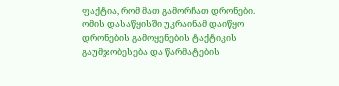ფაქტია, რომ მათ გამორჩათ დრონები. ომის დასაწყისში უკრაინამ დაიწყო დრონების გამოყენების ტაქტიკის გაუმჯობესება და წარმატების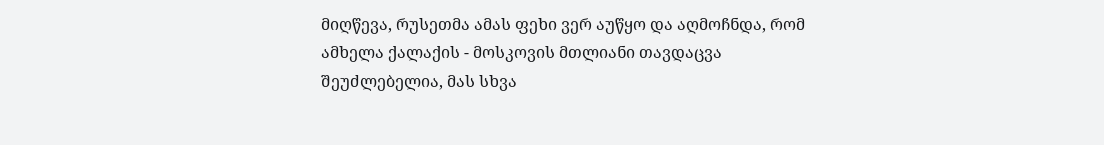მიღწევა, რუსეთმა ამას ფეხი ვერ აუწყო და აღმოჩნდა, რომ ამხელა ქალაქის - მოსკოვის მთლიანი თავდაცვა შეუძლებელია, მას სხვა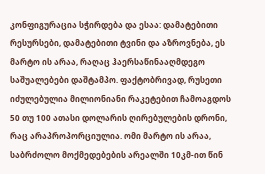კონფიგურაცია სჭირდება და ესაა: დამატებითი რესურსები, დამატებითი ტვინი და აზროვნება, ეს მარტო ის არაა, რაღაც ჰაერსაწინააღმდეგო საშუალებები დაშტამპო. ფაქტობრივად, რუსეთი იძულებულია მილიონიანი რაკეტებით ჩამოაგდოს 50 თუ 100 ათასი დოლარის ღირებულების დრონი, რაც არაპროპორციულია. ომი მარტო ის არაა, საბრძოლო მოქმედებების არეალში 10კმ-ით წინ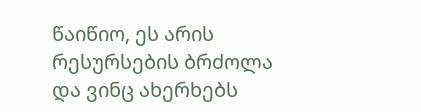წაიწიო, ეს არის რესურსების ბრძოლა და ვინც ახერხებს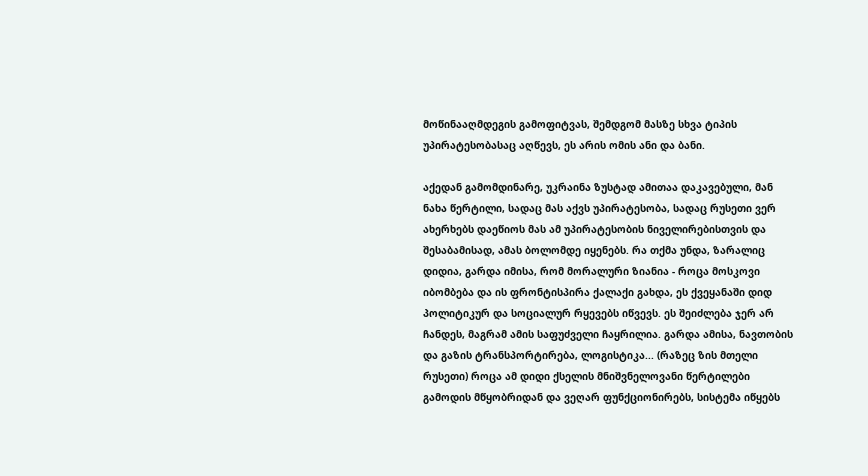მოწინააღმდეგის გამოფიტვას, შემდგომ მასზე სხვა ტიპის უპირატესობასაც აღწევს, ეს არის ომის ანი და ბანი.

აქედან გამომდინარე, უკრაინა ზუსტად ამითაა დაკავებული, მან ნახა წერტილი, სადაც მას აქვს უპირატესობა, სადაც რუსეთი ვერ ახერხებს დაეწიოს მას ამ უპირატესობის ნიველირებისთვის და შესაბამისად, ამას ბოლომდე იყენებს. რა თქმა უნდა, ზარალიც დიდია, გარდა იმისა, რომ მორალური ზიანია - როცა მოსკოვი იბომბება და ის ფრონტისპირა ქალაქი გახდა, ეს ქვეყანაში დიდ პოლიტიკურ და სოციალურ რყევებს იწვევს. ეს შეიძლება ჯერ არ ჩანდეს, მაგრამ ამის საფუძველი ჩაყრილია. გარდა ამისა, ნავთობის და გაზის ტრანსპორტირება, ლოგისტიკა... (რაზეც ზის მთელი რუსეთი) როცა ამ დიდი ქსელის მნიშვნელოვანი წერტილები გამოდის მწყობრიდან და ვეღარ ფუნქციონირებს, სისტემა იწყებს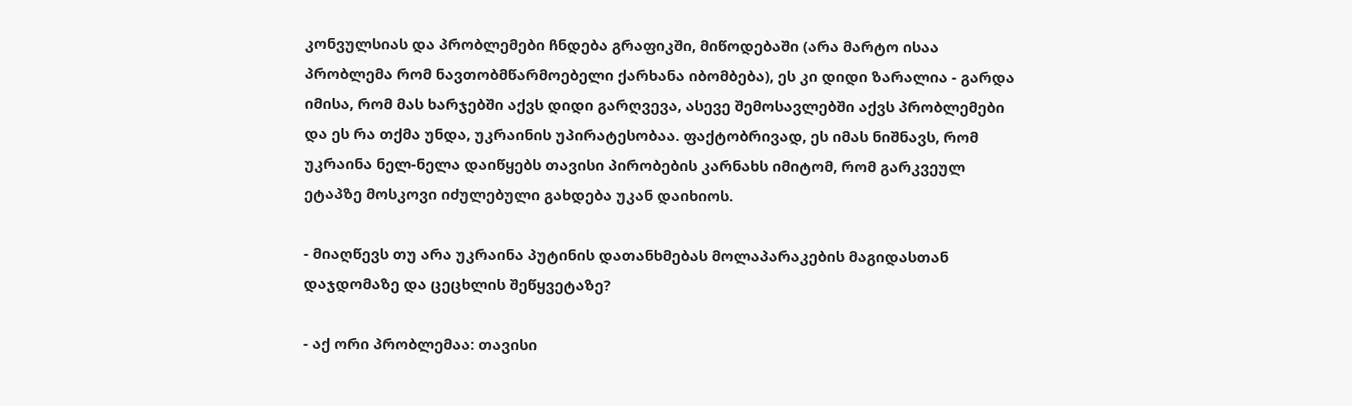კონვულსიას და პრობლემები ჩნდება გრაფიკში, მიწოდებაში (არა მარტო ისაა პრობლემა რომ ნავთობმწარმოებელი ქარხანა იბომბება), ეს კი დიდი ზარალია - გარდა იმისა, რომ მას ხარჯებში აქვს დიდი გარღვევა, ასევე შემოსავლებში აქვს პრობლემები და ეს რა თქმა უნდა, უკრაინის უპირატესობაა. ფაქტობრივად, ეს იმას ნიშნავს, რომ უკრაინა ნელ-ნელა დაიწყებს თავისი პირობების კარნახს იმიტომ, რომ გარკვეულ ეტაპზე მოსკოვი იძულებული გახდება უკან დაიხიოს.

- მიაღწევს თუ არა უკრაინა პუტინის დათანხმებას მოლაპარაკების მაგიდასთან დაჯდომაზე და ცეცხლის შეწყვეტაზე?

- აქ ორი პრობლემაა: თავისი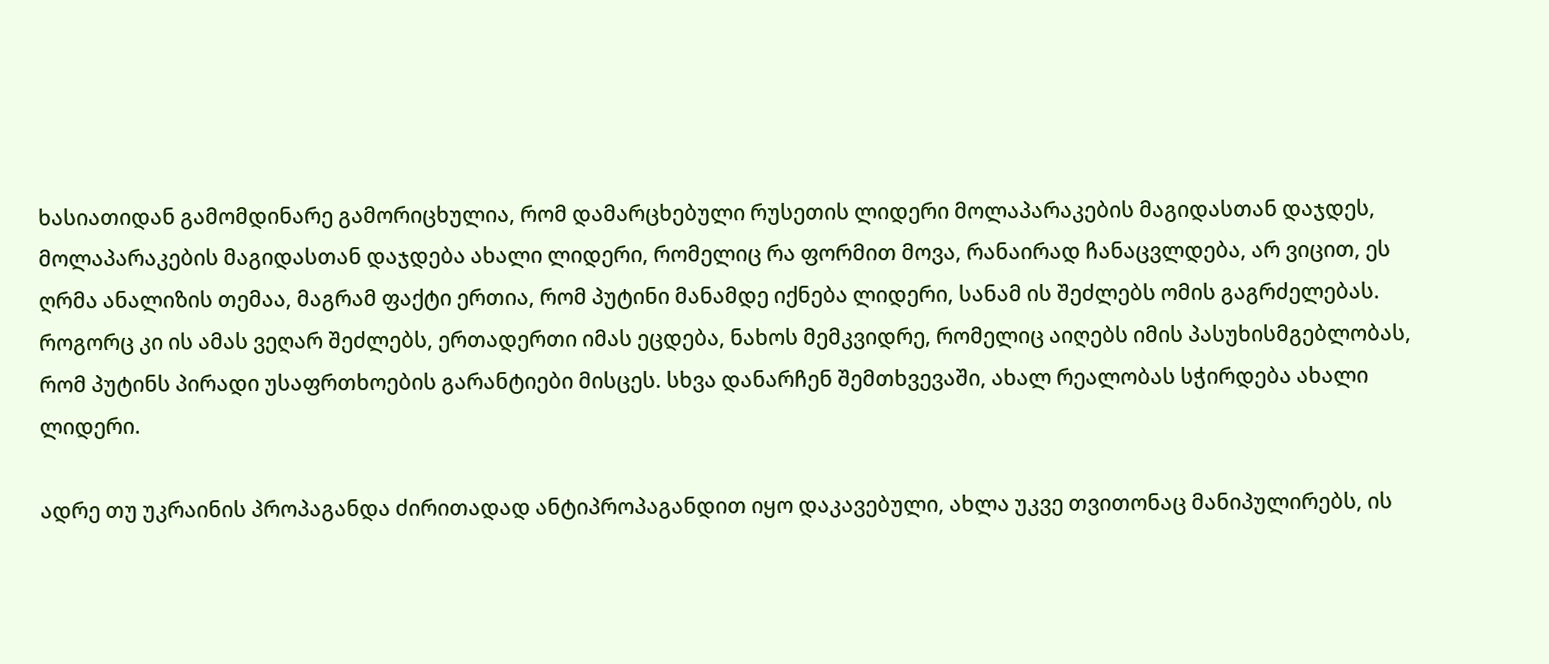ხასიათიდან გამომდინარე გამორიცხულია, რომ დამარცხებული რუსეთის ლიდერი მოლაპარაკების მაგიდასთან დაჯდეს, მოლაპარაკების მაგიდასთან დაჯდება ახალი ლიდერი, რომელიც რა ფორმით მოვა, რანაირად ჩანაცვლდება, არ ვიცით, ეს ღრმა ანალიზის თემაა, მაგრამ ფაქტი ერთია, რომ პუტინი მანამდე იქნება ლიდერი, სანამ ის შეძლებს ომის გაგრძელებას. როგორც კი ის ამას ვეღარ შეძლებს, ერთადერთი იმას ეცდება, ნახოს მემკვიდრე, რომელიც აიღებს იმის პასუხისმგებლობას, რომ პუტინს პირადი უსაფრთხოების გარანტიები მისცეს. სხვა დანარჩენ შემთხვევაში, ახალ რეალობას სჭირდება ახალი ლიდერი.

ადრე თუ უკრაინის პროპაგანდა ძირითადად ანტიპროპაგანდით იყო დაკავებული, ახლა უკვე თვითონაც მანიპულირებს, ის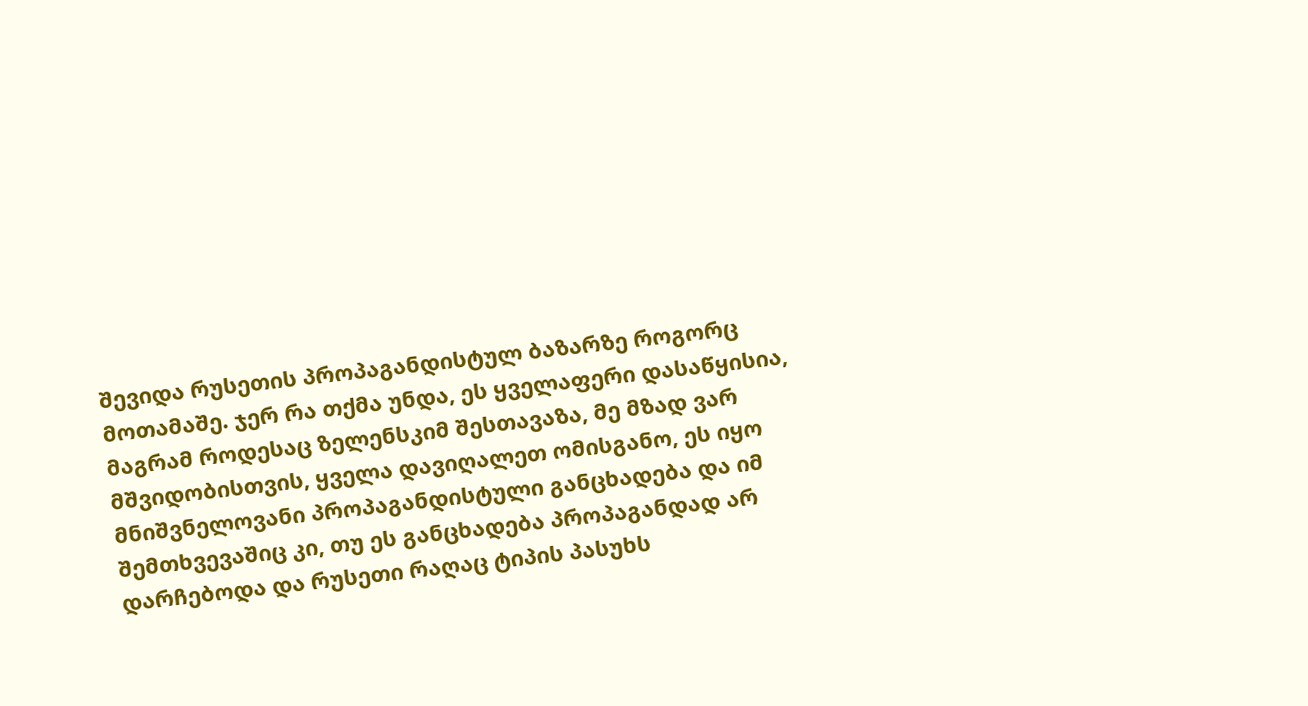შევიდა რუსეთის პროპაგანდისტულ ბაზარზე როგორც მოთამაშე. ჯერ რა თქმა უნდა, ეს ყველაფერი დასაწყისია, მაგრამ როდესაც ზელენსკიმ შესთავაზა, მე მზად ვარ მშვიდობისთვის, ყველა დავიღალეთ ომისგანო, ეს იყო მნიშვნელოვანი პროპაგანდისტული განცხადება და იმ შემთხვევაშიც კი, თუ ეს განცხადება პროპაგანდად არ დარჩებოდა და რუსეთი რაღაც ტიპის პასუხს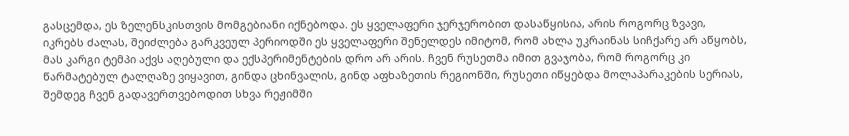გასცემდა, ეს ზელენსკისთვის მომგებიანი იქნებოდა. ეს ყველაფერი ჯერჯერობით დასაწყისია, არის როგორც ზვავი, იკრებს ძალას, შეიძლება გარკვეულ პერიოდში ეს ყველაფერი შენელდეს იმიტომ, რომ ახლა უკრაინას სიჩქარე არ აწყობს, მას კარგი ტემპი აქვს აღებული და ექსპერიმენტების დრო არ არის. ჩვენ რუსეთმა იმით გვაჯობა, რომ როგორც კი წარმატებულ ტალღაზე ვიყავით, გინდა ცხინვალის, გინდ აფხაზეთის რეგიონში, რუსეთი იწყებდა მოლაპარაკების სერიას, შემდეგ ჩვენ გადავერთვებოდით სხვა რეჟიმში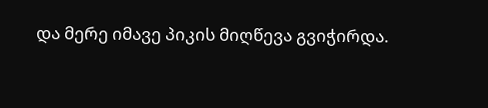და მერე იმავე პიკის მიღწევა გვიჭირდა.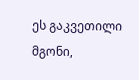ეს გაკვეთილი მგონი,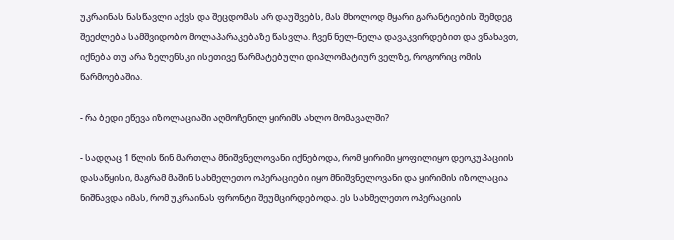უკრაინას ნასწავლი აქვს და შეცდომას არ დაუშვებს, მას მხოლოდ მყარი გარანტიების შემდეგ შეეძლება სამშვიდობო მოლაპარაკებაზე წასვლა. ჩვენ ნელ-ნელა დავაკვირდებით და ვნახავთ, იქნება თუ არა ზელენსკი ისეთივე წარმატებული დიპლომატიურ ველზე, როგორიც ომის წარმოებაშია.

- რა ბედი ეწევა იზოლაციაში აღმოჩენილ ყირიმს ახლო მომავალში?

- სადღაც 1 წლის წინ მართლა მნიშვნელოვანი იქნებოდა, რომ ყირიმი ყოფილიყო დეოკუპაციის დასაწყისი, მაგრამ მაშინ სახმელეთო ოპერაციები იყო მნიშვნელოვანი და ყირიმის იზოლაცია ნიშნავდა იმას, რომ უკრაინას ფრონტი შეუმცირდებოდა. ეს სახმელეთო ოპერაციის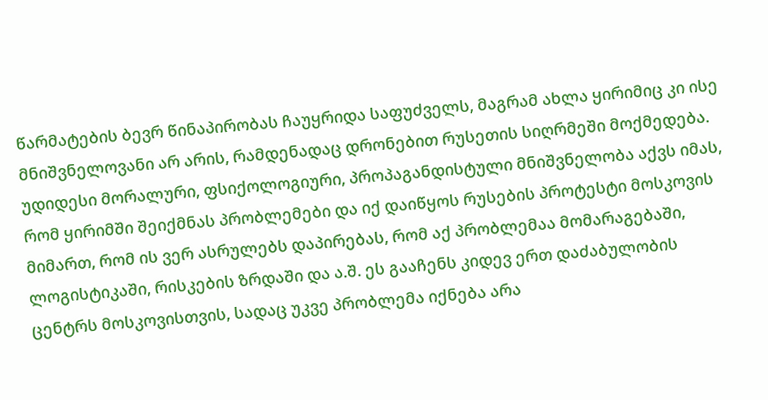წარმატების ბევრ წინაპირობას ჩაუყრიდა საფუძველს, მაგრამ ახლა ყირიმიც კი ისე მნიშვნელოვანი არ არის, რამდენადაც დრონებით რუსეთის სიღრმეში მოქმედება. უდიდესი მორალური, ფსიქოლოგიური, პროპაგანდისტული მნიშვნელობა აქვს იმას, რომ ყირიმში შეიქმნას პრობლემები და იქ დაიწყოს რუსების პროტესტი მოსკოვის მიმართ, რომ ის ვერ ასრულებს დაპირებას, რომ აქ პრობლემაა მომარაგებაში, ლოგისტიკაში, რისკების ზრდაში და ა.შ. ეს გააჩენს კიდევ ერთ დაძაბულობის ცენტრს მოსკოვისთვის, სადაც უკვე პრობლემა იქნება არა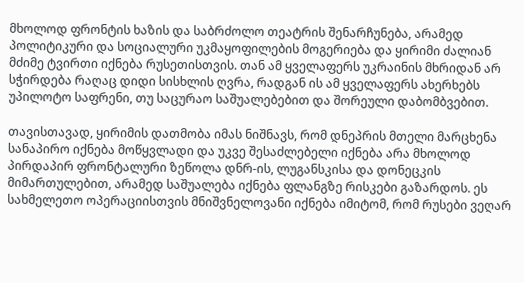მხოლოდ ფრონტის ხაზის და საბრძოლო თეატრის შენარჩუნება, არამედ პოლიტიკური და სოციალური უკმაყოფილების მოგერიება და ყირიმი ძალიან მძიმე ტვირთი იქნება რუსეთისთვის. თან ამ ყველაფერს უკრაინის მხრიდან არ სჭირდება რაღაც დიდი სისხლის ღვრა, რადგან ის ამ ყველაფერს ახერხებს უპილოტო საფრენი, თუ საცურაო საშუალებებით და შორეული დაბომბვებით.

თავისთავად, ყირიმის დათმობა იმას ნიშნავს, რომ დნეპრის მთელი მარცხენა სანაპირო იქნება მოწყვლადი და უკვე შესაძლებელი იქნება არა მხოლოდ პირდაპირ ფრონტალური ზეწოლა დნრ-ის, ლუგანსკისა და დონეცკის მიმართულებით, არამედ საშუალება იქნება ფლანგზე რისკები გაზარდოს. ეს სახმელეთო ოპერაციისთვის მნიშვნელოვანი იქნება იმიტომ, რომ რუსები ვეღარ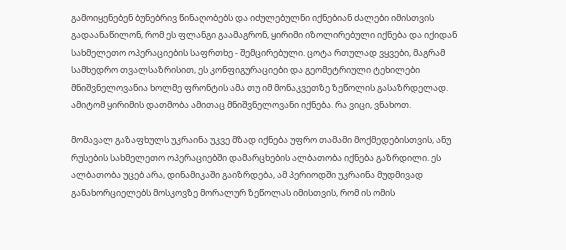გამოიყენებენ ბუნებრივ წინაღობებს და იძულებულნი იქნებიან ძალები იმისთვის გადაანაწილონ, რომ ეს ფლანგი გაამაგრონ, ყირიმი იზოლირებული იქნება და იქიდან სახმელეთო ოპერაციების საფრთხე - შემცირებული. ცოტა რთულად ვყვები, მაგრამ სამხედრო თვალსაზრისით, ეს კონფიგურაციები და გეომეტრიული ტეხილები მნიშვნელოვანია ხოლმე ფრონტის ამა თუ იმ მონაკვეთზე ზეწოლის გასაზრდელად. ამიტომ ყირიმის დათმობა ამითაც მნიშვნელოვანი იქნება. რა ვიცი, ვნახოთ.

მომავალ გაზაფხულს უკრაინა უკვე მზად იქნება უფრო თამამი მოქმედებისთვის, ანუ რუსების სახმელეთო ოპერაციებში დამარცხების ალბათობა იქნება გაზრდილი. ეს ალბათობა უცებ არა, დინამიკაში გაიზრდება, ამ პერიოდში უკრაინა მუდმივად განახორციელებს მოსკოვზე მორალურ ზეწოლას იმისთვის, რომ ის ომის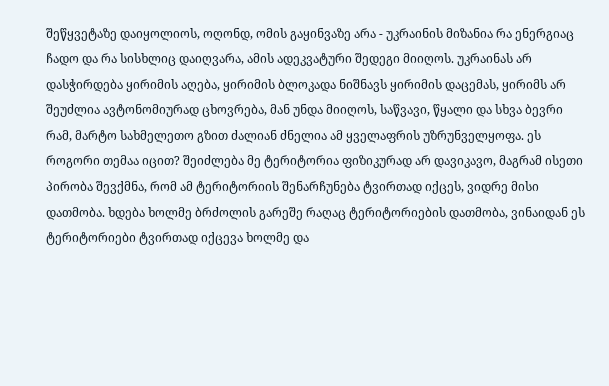შეწყვეტაზე დაიყოლიოს, ოღონდ, ომის გაყინვაზე არა - უკრაინის მიზანია რა ენერგიაც ჩადო და რა სისხლიც დაიღვარა, ამის ადეკვატური შედეგი მიიღოს. უკრაინას არ დასჭირდება ყირიმის აღება, ყირიმის ბლოკადა ნიშნავს ყირიმის დაცემას, ყირიმს არ შეუძლია ავტონომიურად ცხოვრება, მან უნდა მიიღოს, საწვავი, წყალი და სხვა ბევრი რამ, მარტო სახმელეთო გზით ძალიან ძნელია ამ ყველაფრის უზრუნველყოფა. ეს როგორი თემაა იცით? შეიძლება მე ტერიტორია ფიზიკურად არ დავიკავო, მაგრამ ისეთი პირობა შევქმნა, რომ ამ ტერიტორიის შენარჩუნება ტვირთად იქცეს, ვიდრე მისი დათმობა. ხდება ხოლმე ბრძოლის გარეშე რაღაც ტერიტორიების დათმობა, ვინაიდან ეს ტერიტორიები ტვირთად იქცევა ხოლმე და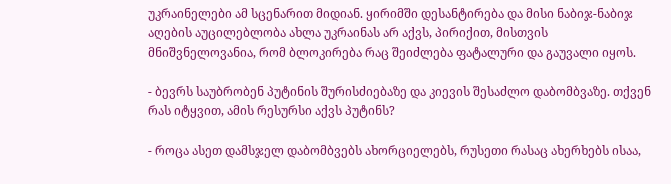უკრაინელები ამ სცენარით მიდიან. ყირიმში დესანტირება და მისი ნაბიჯ-ნაბიჯ აღების აუცილებლობა ახლა უკრაინას არ აქვს, პირიქით, მისთვის მნიშვნელოვანია, რომ ბლოკირება რაც შეიძლება ფატალური და გაუვალი იყოს.

- ბევრს საუბრობენ პუტინის შურისძიებაზე და კიევის შესაძლო დაბომბვაზე. თქვენ რას იტყვით, ამის რესურსი აქვს პუტინს?

- როცა ასეთ დამსჯელ დაბომბვებს ახორციელებს, რუსეთი რასაც ახერხებს ისაა,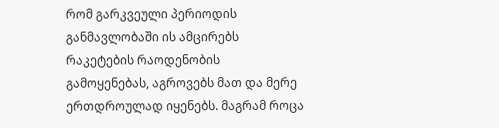რომ გარკვეული პერიოდის განმავლობაში ის ამცირებს რაკეტების რაოდენობის გამოყენებას, აგროვებს მათ და მერე ერთდროულად იყენებს. მაგრამ როცა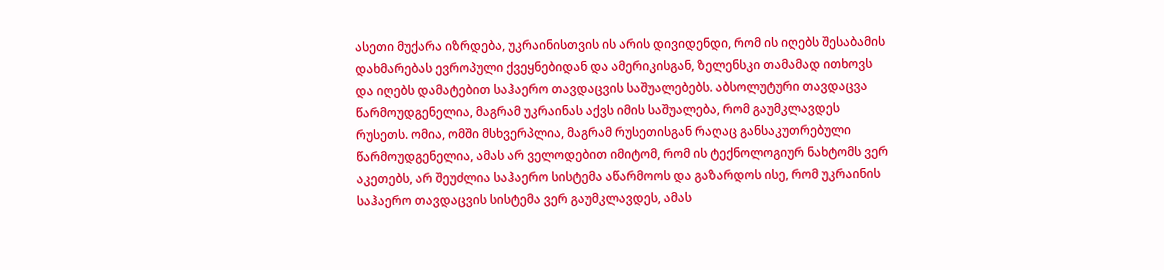ასეთი მუქარა იზრდება, უკრაინისთვის ის არის დივიდენდი, რომ ის იღებს შესაბამის დახმარებას ევროპული ქვეყნებიდან და ამერიკისგან, ზელენსკი თამამად ითხოვს და იღებს დამატებით საჰაერო თავდაცვის საშუალებებს. აბსოლუტური თავდაცვა წარმოუდგენელია, მაგრამ უკრაინას აქვს იმის საშუალება, რომ გაუმკლავდეს რუსეთს. ომია, ომში მსხვერპლია, მაგრამ რუსეთისგან რაღაც განსაკუთრებული წარმოუდგენელია, ამას არ ველოდებით იმიტომ, რომ ის ტექნოლოგიურ ნახტომს ვერ აკეთებს, არ შეუძლია საჰაერო სისტემა აწარმოოს და გაზარდოს ისე, რომ უკრაინის საჰაერო თავდაცვის სისტემა ვერ გაუმკლავდეს, ამას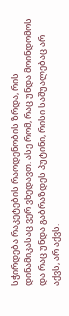სჭირდება რაკეტების რაოდენობის ზრდა, რის დინამიკასაც ვერ ვხედავთ. ასე რომ, რაც უნდა მოინდომოს და რაც უნდა გაბრაზდეს პუტინი, რისი საშუალებაც არ აქვს, არ აქვს.